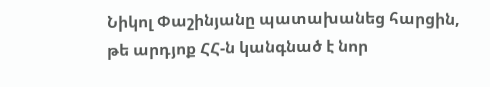Նիկոլ Փաշինյանը պատախանեց հարցին, թե արդյոք ՀՀ-ն կանգնած է նոր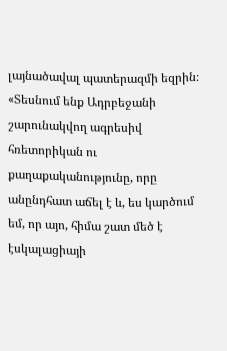լայնածավալ պատերազմի եզրին։
«Տեսնում ենք Ադրբեջանի շարունակվող ագրեսիվ հռետորիկան ու քաղաքականությունը, որը անընդհատ աճել է և, ես կարծում եմ, որ այո, հիմա շատ մեծ է էսկալացիայի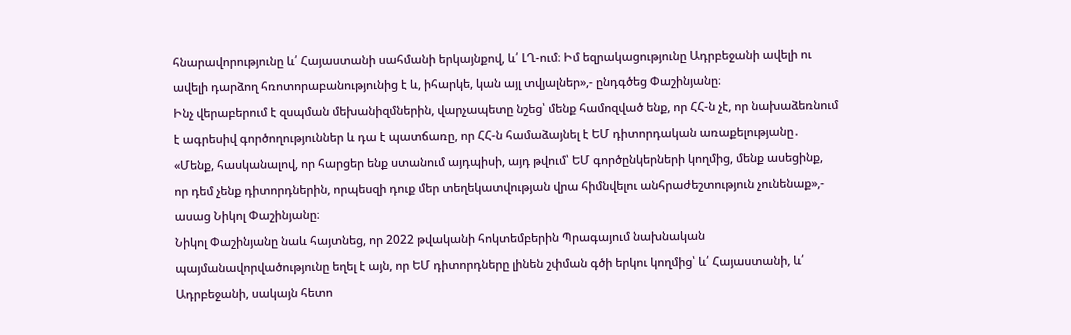հնարավորությունը և՛ Հայաստանի սահմանի երկայնքով, և՛ ԼՂ-ում։ Իմ եզրակացությունը Ադրբեջանի ավելի ու ավելի դարձող հռոտորաբանությունից է և, իհարկե, կան այլ տվյալներ»,- ընդգծեց Փաշինյանը։
Ինչ վերաբերում է զսպման մեխանիզմներին, վարչապետը նշեց՝ մենք համոզված ենք, որ ՀՀ-ն չէ, որ նախաձեռնում է ագրեսիվ գործողություններ և դա է պատճառը, որ ՀՀ-ն համաձայնել է ԵՄ դիտորդական առաքելությանը․
«Մենք, հասկանալով, որ հարցեր ենք ստանում այդպիսի, այդ թվում՝ ԵՄ գործընկերների կողմից, մենք ասեցինք, որ դեմ չենք դիտորդներին, որպեսզի դուք մեր տեղեկատվության վրա հիմնվելու անհրաժեշտություն չունենաք»,- ասաց Նիկոլ Փաշինյանը։
Նիկոլ Փաշինյանը նաև հայտնեց, որ 2022 թվականի հոկտեմբերին Պրագայում նախնական պայմանավորվածությունը եղել է այն, որ ԵՄ դիտորդները լինեն շփման գծի երկու կողմից՝ և՛ Հայաստանի, և՛ Ադրբեջանի, սակայն հետո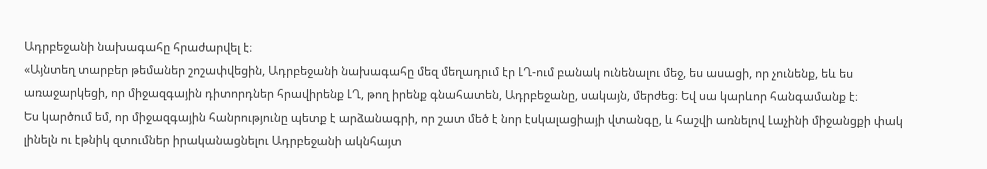Ադրբեջանի նախագահը հրաժարվել է։
«Այնտեղ տարբեր թեմաներ շոշափվեցին, Ադրբեջանի նախագահը մեզ մեղադրւմ էր ԼՂ-ում բանակ ունենալու մեջ, ես ասացի, որ չունենք, եև ես առաջարկեցի, որ միջազգային դիտորդներ հրավիրենք ԼՂ, թող իրենք գնահատեն, Ադրբեջանը, սակայն, մերժեց։ Եվ սա կարևոր հանգամանք է։
Ես կարծում եմ, որ միջազգային հանրությունը պետք է արձանագրի, որ շատ մեծ է նոր էսկալացիայի վտանգը, և հաշվի առնելով Լաչինի միջանցքի փակ լինելն ու էթնիկ զտումներ իրականացնելու Ադրբեջանի ակնհայտ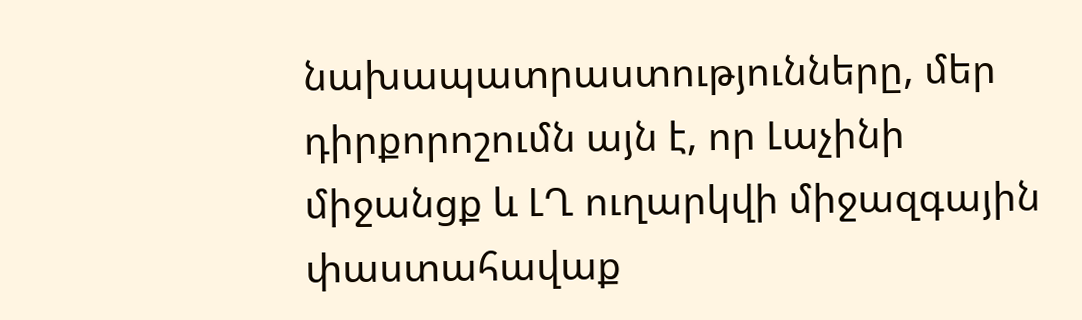նախապատրաստությունները, մեր դիրքորոշումն այն է, որ Լաչինի միջանցք և ԼՂ ուղարկվի միջազգային փաստահավաք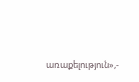առաքելություն»,-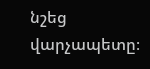նշեց վարչապետը։